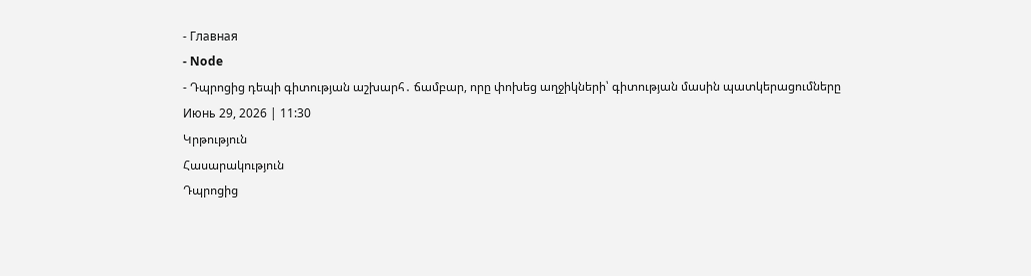- Главная
- Node
- Դպրոցից դեպի գիտության աշխարհ․ ճամբար, որը փոխեց աղջիկների՝ գիտության մասին պատկերացումները
Июнь 29, 2026 | 11:30
Կրթություն
Հասարակություն
Դպրոցից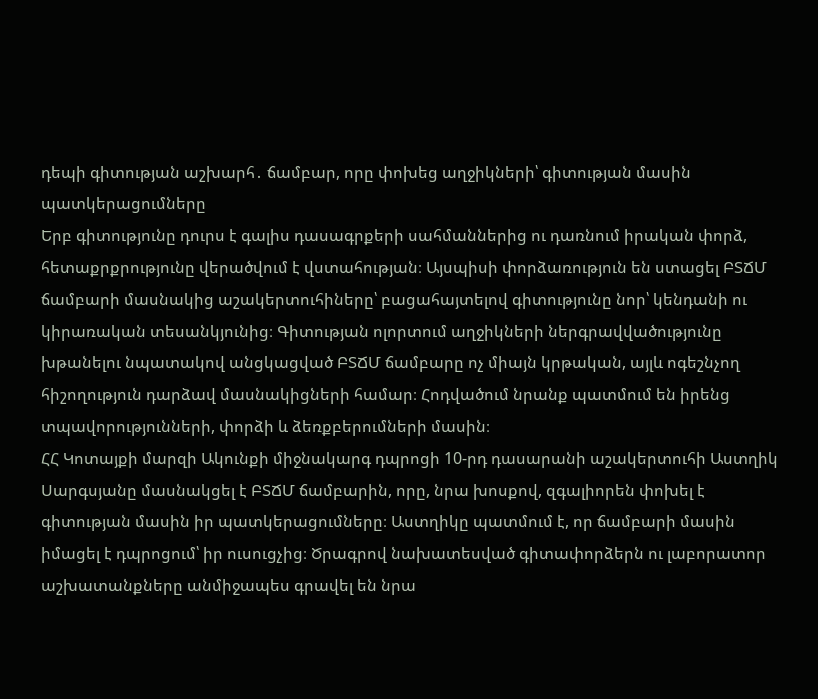դեպի գիտության աշխարհ․ ճամբար, որը փոխեց աղջիկների՝ գիտության մասին պատկերացումները
Երբ գիտությունը դուրս է գալիս դասագրքերի սահմաններից ու դառնում իրական փորձ, հետաքրքրությունը վերածվում է վստահության։ Այսպիսի փորձառություն են ստացել ԲՏՃՄ ճամբարի մասնակից աշակերտուհիները՝ բացահայտելով գիտությունը նոր՝ կենդանի ու կիրառական տեսանկյունից։ Գիտության ոլորտում աղջիկների ներգրավվածությունը խթանելու նպատակով անցկացված ԲՏՃՄ ճամբարը ոչ միայն կրթական, այլև ոգեշնչող հիշողություն դարձավ մասնակիցների համար։ Հոդվածում նրանք պատմում են իրենց տպավորությունների, փորձի և ձեռքբերումների մասին։
ՀՀ Կոտայքի մարզի Ակունքի միջնակարգ դպրոցի 10-րդ դասարանի աշակերտուհի Աստղիկ Սարգսյանը մասնակցել է ԲՏՃՄ ճամբարին, որը, նրա խոսքով, զգալիորեն փոխել է գիտության մասին իր պատկերացումները։ Աստղիկը պատմում է, որ ճամբարի մասին իմացել է դպրոցում՝ իր ուսուցչից։ Ծրագրով նախատեսված գիտափորձերն ու լաբորատոր աշխատանքները անմիջապես գրավել են նրա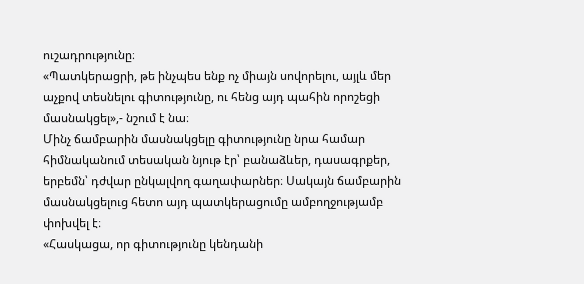ուշադրությունը։
«Պատկերացրի, թե ինչպես ենք ոչ միայն սովորելու, այլև մեր աչքով տեսնելու գիտությունը, ու հենց այդ պահին որոշեցի մասնակցել»,- նշում է նա։
Մինչ ճամբարին մասնակցելը գիտությունը նրա համար հիմնականում տեսական նյութ էր՝ բանաձևեր, դասագրքեր, երբեմն՝ դժվար ընկալվող գաղափարներ։ Սակայն ճամբարին մասնակցելուց հետո այդ պատկերացումը ամբողջությամբ փոխվել է։
«Հասկացա, որ գիտությունը կենդանի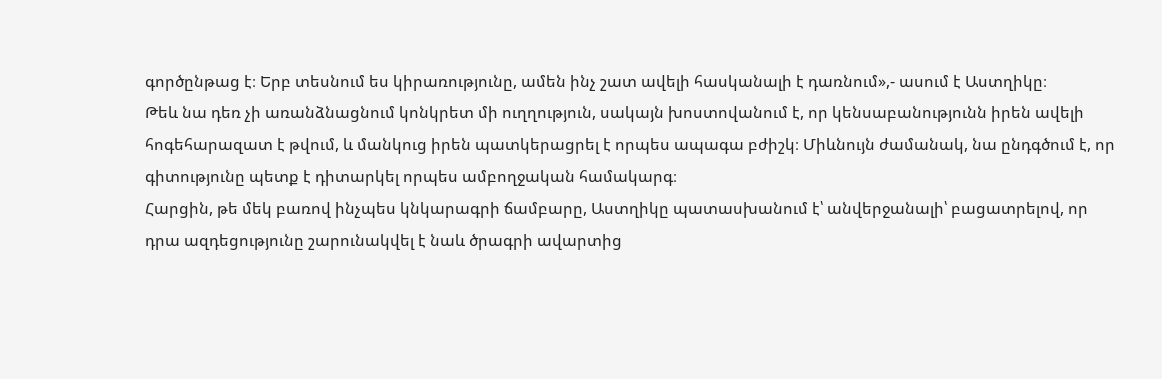գործընթաց է։ Երբ տեսնում ես կիրառությունը, ամեն ինչ շատ ավելի հասկանալի է դառնում»,- ասում է Աստղիկը։
Թեև նա դեռ չի առանձնացնում կոնկրետ մի ուղղություն, սակայն խոստովանում է, որ կենսաբանությունն իրեն ավելի հոգեհարազատ է թվում, և մանկուց իրեն պատկերացրել է որպես ապագա բժիշկ։ Միևնույն ժամանակ, նա ընդգծում է, որ գիտությունը պետք է դիտարկել որպես ամբողջական համակարգ։
Հարցին, թե մեկ բառով ինչպես կնկարագրի ճամբարը, Աստղիկը պատասխանում է՝ անվերջանալի՝ բացատրելով, որ դրա ազդեցությունը շարունակվել է նաև ծրագրի ավարտից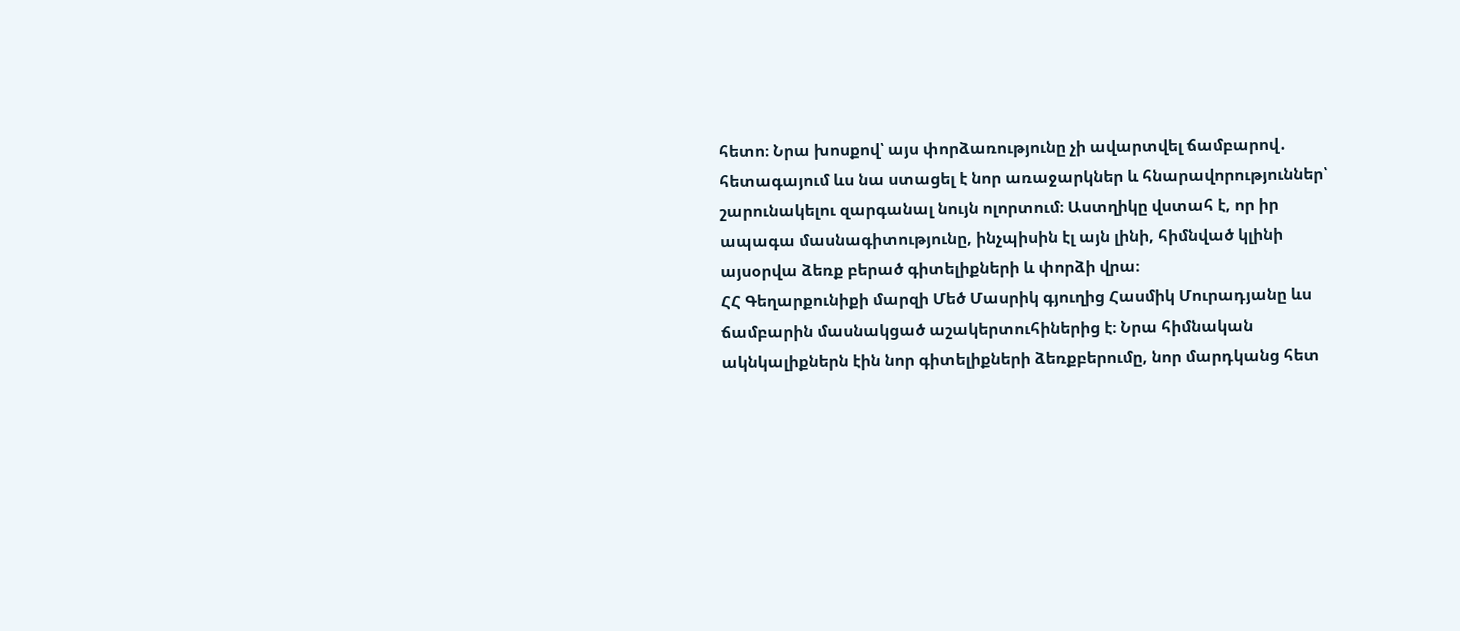հետո։ Նրա խոսքով՝ այս փորձառությունը չի ավարտվել ճամբարով․ հետագայում ևս նա ստացել է նոր առաջարկներ և հնարավորություններ՝ շարունակելու զարգանալ նույն ոլորտում։ Աստղիկը վստահ է, որ իր ապագա մասնագիտությունը, ինչպիսին էլ այն լինի, հիմնված կլինի այսօրվա ձեռք բերած գիտելիքների և փորձի վրա։
ՀՀ Գեղարքունիքի մարզի Մեծ Մասրիկ գյուղից Հասմիկ Մուրադյանը ևս ճամբարին մասնակցած աշակերտուհիներից է։ Նրա հիմնական ակնկալիքներն էին նոր գիտելիքների ձեռքբերումը, նոր մարդկանց հետ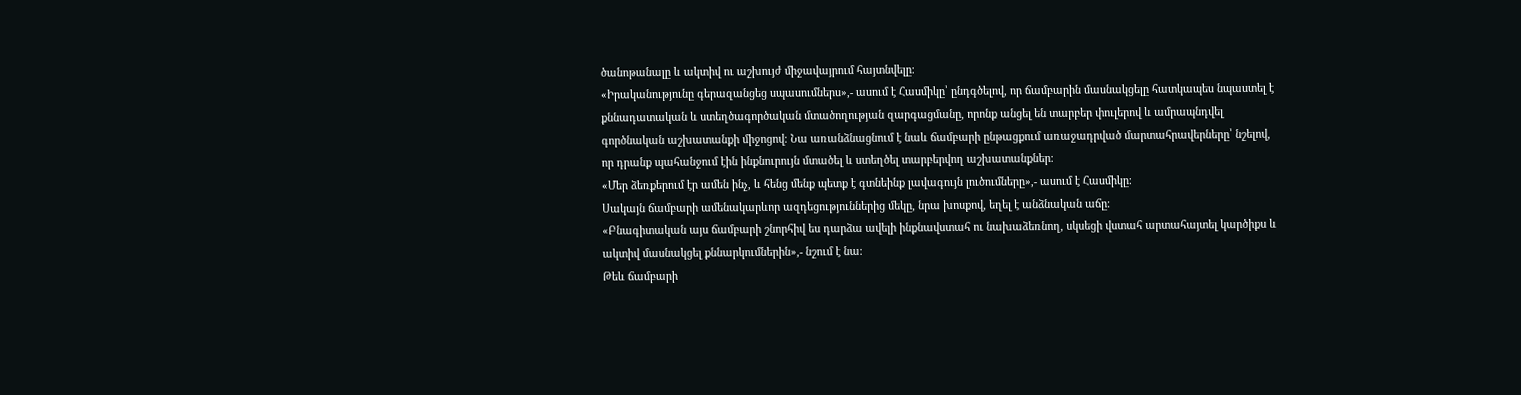ծանոթանալը և ակտիվ ու աշխույժ միջավայրում հայտնվելը։
«Իրականությունը գերազանցեց սպասումներս»,- ասում է Հասմիկը՝ ընդգծելով, որ ճամբարին մասնակցելը հատկապես նպաստել է քննադատական և ստեղծագործական մտածողության զարգացմանը, որոնք անցել են տարբեր փուլերով և ամրապնդվել գործնական աշխատանքի միջոցով։ Նա առանձնացնում է նաև ճամբարի ընթացքում առաջադրված մարտահրավերները՝ նշելով, որ դրանք պահանջում էին ինքնուրույն մտածել և ստեղծել տարբերվող աշխատանքներ։
«Մեր ձեռքերում էր ամեն ինչ, և հենց մենք պետք է գտնեինք լավագույն լուծումները»,- ասում է Հասմիկը։
Սակայն ճամբարի ամենակարևոր ազդեցություններից մեկը, նրա խոսքով, եղել է անձնական աճը։
«Բնագիտական այս ճամբարի շնորհիվ ես դարձա ավելի ինքնավստահ ու նախաձեռնող, սկսեցի վստահ արտահայտել կարծիքս և ակտիվ մասնակցել քննարկումներին»,- նշում է նա։
Թեև ճամբարի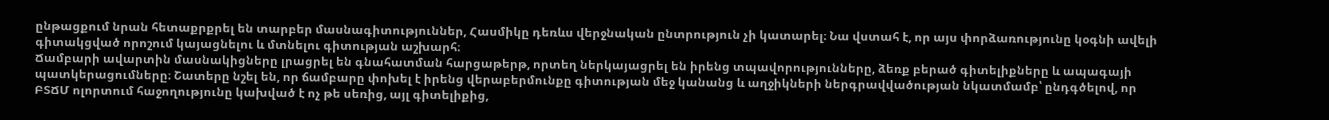ընթացքում նրան հետաքրքրել են տարբեր մասնագիտություններ, Հասմիկը դեռևս վերջնական ընտրություն չի կատարել։ Նա վստահ է, որ այս փորձառությունը կօգնի ավելի գիտակցված որոշում կայացնելու և մտնելու գիտության աշխարհ։
Ճամբարի ավարտին մասնակիցները լրացրել են գնահատման հարցաթերթ, որտեղ ներկայացրել են իրենց տպավորությունները, ձեռք բերած գիտելիքները և ապագայի պատկերացումները։ Շատերը նշել են, որ ճամբարը փոխել է իրենց վերաբերմունքը գիտության մեջ կանանց և աղջիկների ներգրավվածության նկատմամբ՝ ընդգծելով, որ ԲՏՃՄ ոլորտում հաջողությունը կախված է ոչ թե սեռից, այլ գիտելիքից,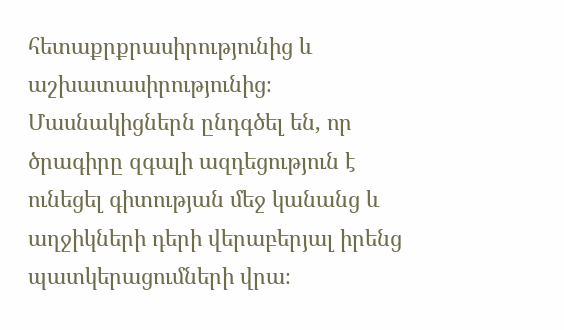հետաքրքրասիրությունից և աշխատասիրությունից։
Մասնակիցներն ընդգծել են, որ ծրագիրը զգալի ազդեցություն է ունեցել գիտության մեջ կանանց և աղջիկների դերի վերաբերյալ իրենց պատկերացումների վրա։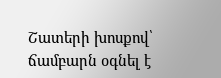Շատերի խոսքով՝ ճամբարն օգնել է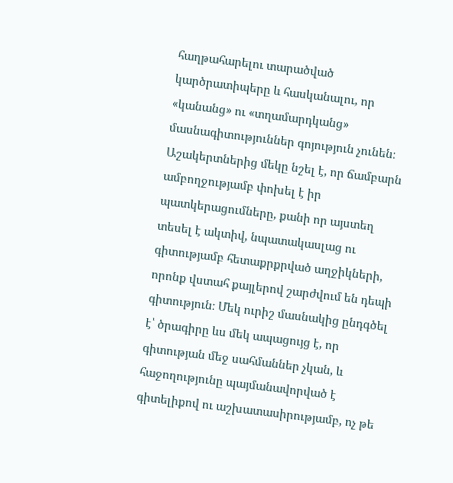հաղթահարելու տարածված կարծրատիպերը և հասկանալու, որ «կանանց» ու «տղամարդկանց» մասնագիտություններ գոյություն չունեն։
Աշակերտներից մեկը նշել է, որ ճամբարն ամբողջությամբ փոխել է իր պատկերացումները, քանի որ այստեղ տեսել է ակտիվ, նպատակասլաց ու գիտությամբ հետաքրքրված աղջիկների, որոնք վստահ քայլերով շարժվում են դեպի գիտություն։ Մեկ ուրիշ մասնակից ընդգծել է՝ ծրագիրը ևս մեկ ապացույց է, որ գիտության մեջ սահմաններ չկան, և հաջողությունը պայմանավորված է գիտելիքով ու աշխատասիրությամբ, ոչ թե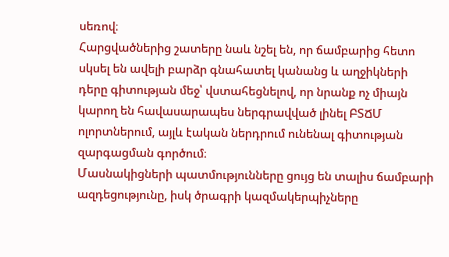սեռով։
Հարցվածներից շատերը նաև նշել են, որ ճամբարից հետո սկսել են ավելի բարձր գնահատել կանանց և աղջիկների դերը գիտության մեջ՝ վստահեցնելով, որ նրանք ոչ միայն կարող են հավասարապես ներգրավված լինել ԲՏՃՄ ոլորտներում, այլև էական ներդրում ունենալ գիտության զարգացման գործում։
Մասնակիցների պատմությունները ցույց են տալիս ճամբարի ազդեցությունը, իսկ ծրագրի կազմակերպիչները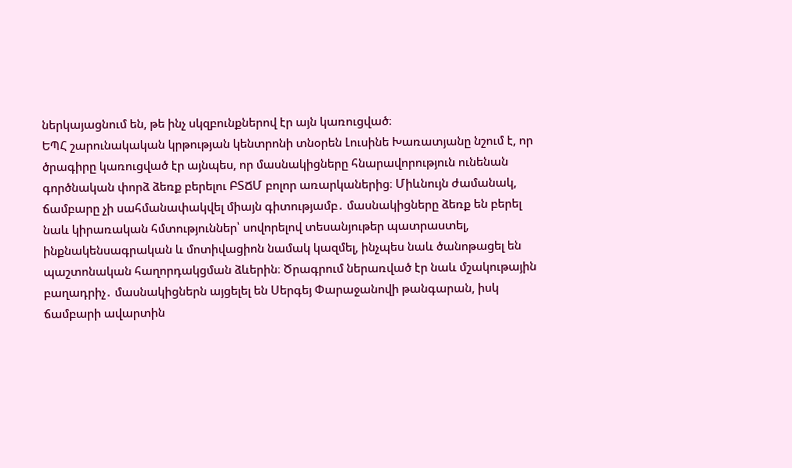ներկայացնում են, թե ինչ սկզբունքներով էր այն կառուցված։
ԵՊՀ շարունակական կրթության կենտրոնի տնօրեն Լուսինե Խառատյանը նշում է, որ ծրագիրը կառուցված էր այնպես, որ մասնակիցները հնարավորություն ունենան գործնական փորձ ձեռք բերելու ԲՏՃՄ բոլոր առարկաներից։ Միևնույն ժամանակ, ճամբարը չի սահմանափակվել միայն գիտությամբ․ մասնակիցները ձեռք են բերել նաև կիրառական հմտություններ՝ սովորելով տեսանյութեր պատրաստել, ինքնակենսագրական և մոտիվացիոն նամակ կազմել, ինչպես նաև ծանոթացել են պաշտոնական հաղորդակցման ձևերին։ Ծրագրում ներառված էր նաև մշակութային բաղադրիչ․ մասնակիցներն այցելել են Սերգեյ Փարաջանովի թանգարան, իսկ ճամբարի ավարտին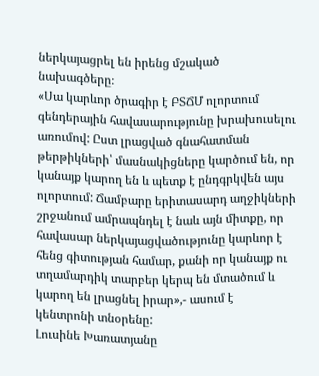ներկայացրել են իրենց մշակած նախագծերը։
«Սա կարևոր ծրագիր է ԲՏՃՄ ոլորտում գենդերային հավասարությունը խրախուսելու առումով: Ըստ լրացված գնահատման թերթիկների՝ մասնակիցները կարծում են, որ կանայք կարող են և պետք է ընդգրկվեն այս ոլորտում: Ճամբարը երիտասարդ աղջիկների շրջանում ամրապնդել է նաև այն միտքը, որ հավասար ներկայացվածությունը կարևոր է հենց գիտության համար, քանի որ կանայք ու տղամարդիկ տարբեր կերպ են մտածում և կարող են լրացնել իրար»,- ասում է կենտրոնի տնօրենը:
Լուսինե Խառատյանը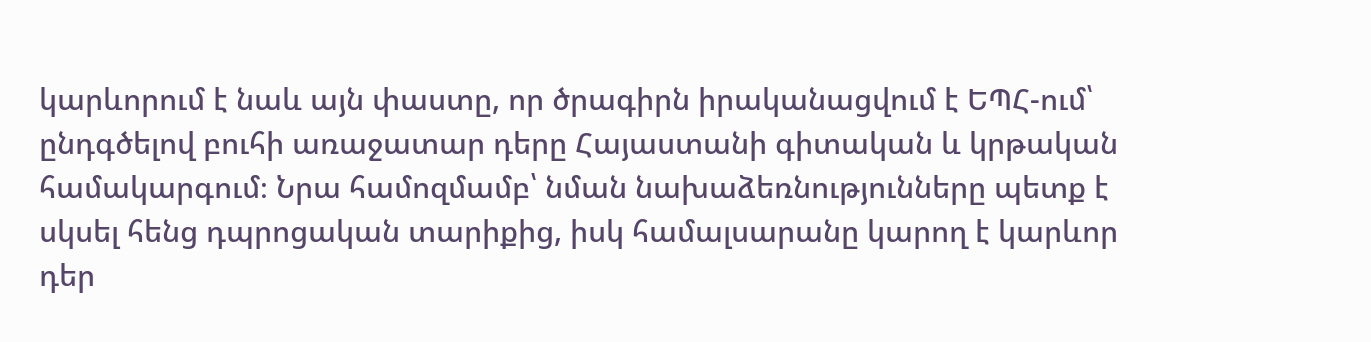կարևորում է նաև այն փաստը, որ ծրագիրն իրականացվում է ԵՊՀ-ում՝ ընդգծելով բուհի առաջատար դերը Հայաստանի գիտական և կրթական համակարգում։ Նրա համոզմամբ՝ նման նախաձեռնությունները պետք է սկսել հենց դպրոցական տարիքից, իսկ համալսարանը կարող է կարևոր դեր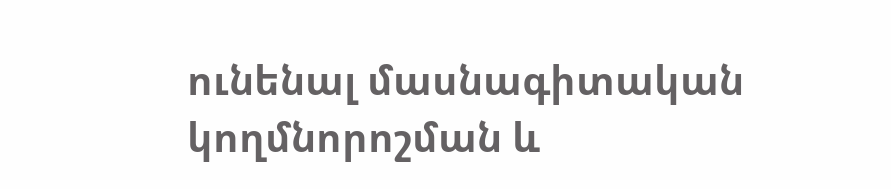ունենալ մասնագիտական կողմնորոշման և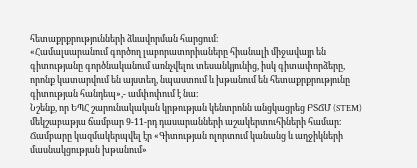հետաքրքրությունների ձևավորման հարցում։
«Համալսարանում գործող լաբորատորիաները հիանալի միջավայր են գիտությանը գործնականում առնչվելու տեսանկյունից, իսկ գիտափորձերը, որոնք կատարվում են այստեղ, նպաստում և խթանում են հետաքրքրությունը գիտության հանդեպ»,- ամփոփում է նա։
Նշենք, որ ԵՊՀ շարունակական կրթության կենտրոնն անցկացրեց ԲՏՃՄ (STEM) մեկշաբաթյա ճամբար 9-11-րդ դասարանների աշակերտուհիների համար։ Ճամբարը կազմակերպվել էր «Գիտության ոլորտում կանանց և աղջիկների մասնակցության խթանում»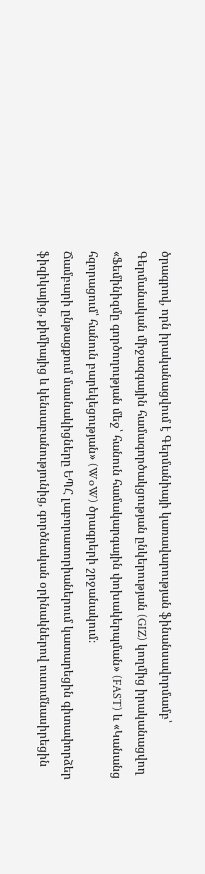ծրագրով, որն իրականացվում է Գերմանիայի կառավարության ֆինանսավորմամբ՝ Գերմանական միջազգային համագործակցության ընկերության (GIZ) կողմից իրականացվող «Ֆեմինիզմը գործողության մեջ՝ հանուն համակարգային փոխակերպման» (FAST) և «Կանանց հզորացում՝ հանուն բարեկեցության» (WoW) ծրագրերի շրջանակում։
Ճամբարի ընթացքում մասնակիցները ԵՊՀ լաբորատորիաներում կատարեցին գիտափորձեր ֆիզիկայից, քիմիայից և կենսաբանությունից, գործնական օրինակներով ուսումնասիրեցին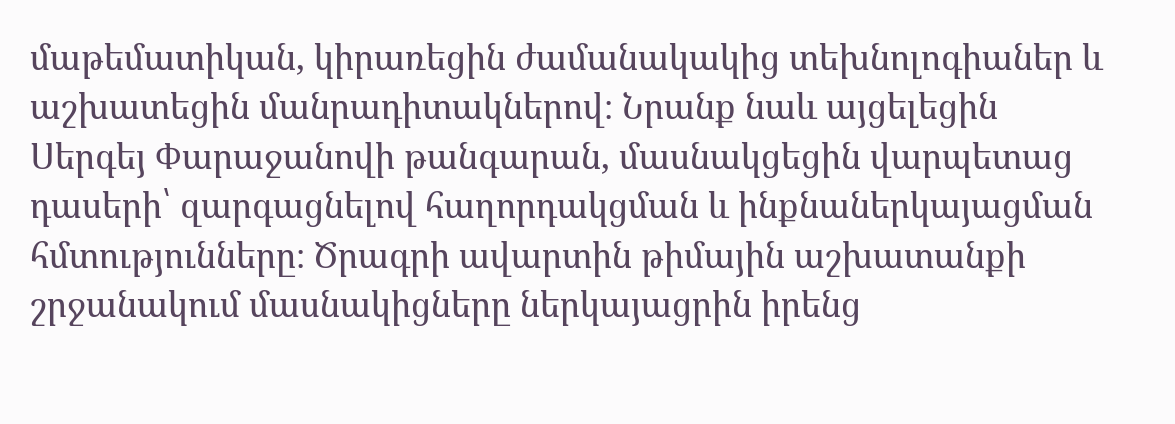մաթեմատիկան, կիրառեցին ժամանակակից տեխնոլոգիաներ և աշխատեցին մանրադիտակներով։ Նրանք նաև այցելեցին Սերգեյ Փարաջանովի թանգարան, մասնակցեցին վարպետաց դասերի՝ զարգացնելով հաղորդակցման և ինքնաներկայացման հմտությունները։ Ծրագրի ավարտին թիմային աշխատանքի շրջանակում մասնակիցները ներկայացրին իրենց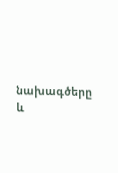նախագծերը և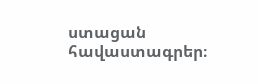ստացան հավաստագրեր։